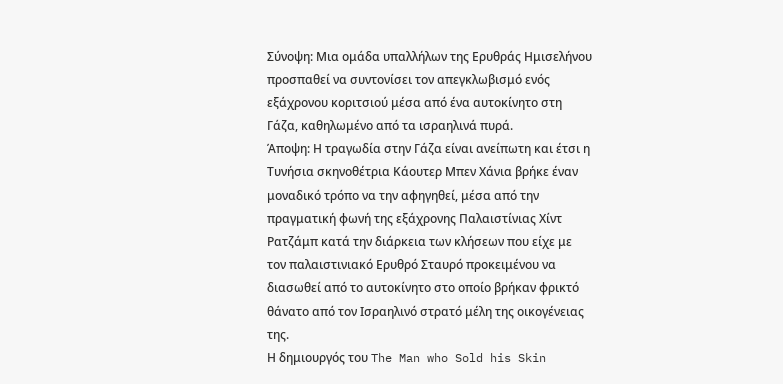Σύνοψη: Μια ομάδα υπαλλήλων της Ερυθράς Ημισελήνου προσπαθεί να συντονίσει τον απεγκλωβισμό ενός εξάχρονου κοριτσιού μέσα από ένα αυτοκίνητο στη Γάζα, καθηλωμένο από τα ισραηλινά πυρά.
Άποψη: Η τραγωδία στην Γάζα είναι ανείπωτη και έτσι η Τυνήσια σκηνοθέτρια Κάουτερ Μπεν Χάνια βρήκε έναν μοναδικό τρόπο να την αφηγηθεί, μέσα από την πραγματική φωνή της εξάχρονης Παλαιστίνιας Χίντ Ρατζάμπ κατά την διάρκεια των κλήσεων που είχε με τον παλαιστινιακό Ερυθρό Σταυρό προκειμένου να διασωθεί από το αυτοκίνητο στο οποίο βρήκαν φρικτό θάνατο από τον Ισραηλινό στρατό μέλη της οικογένειας της.
Η δημιουργός του The Man who Sold his Skin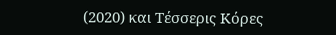(2020) και Τέσσερις Κόρες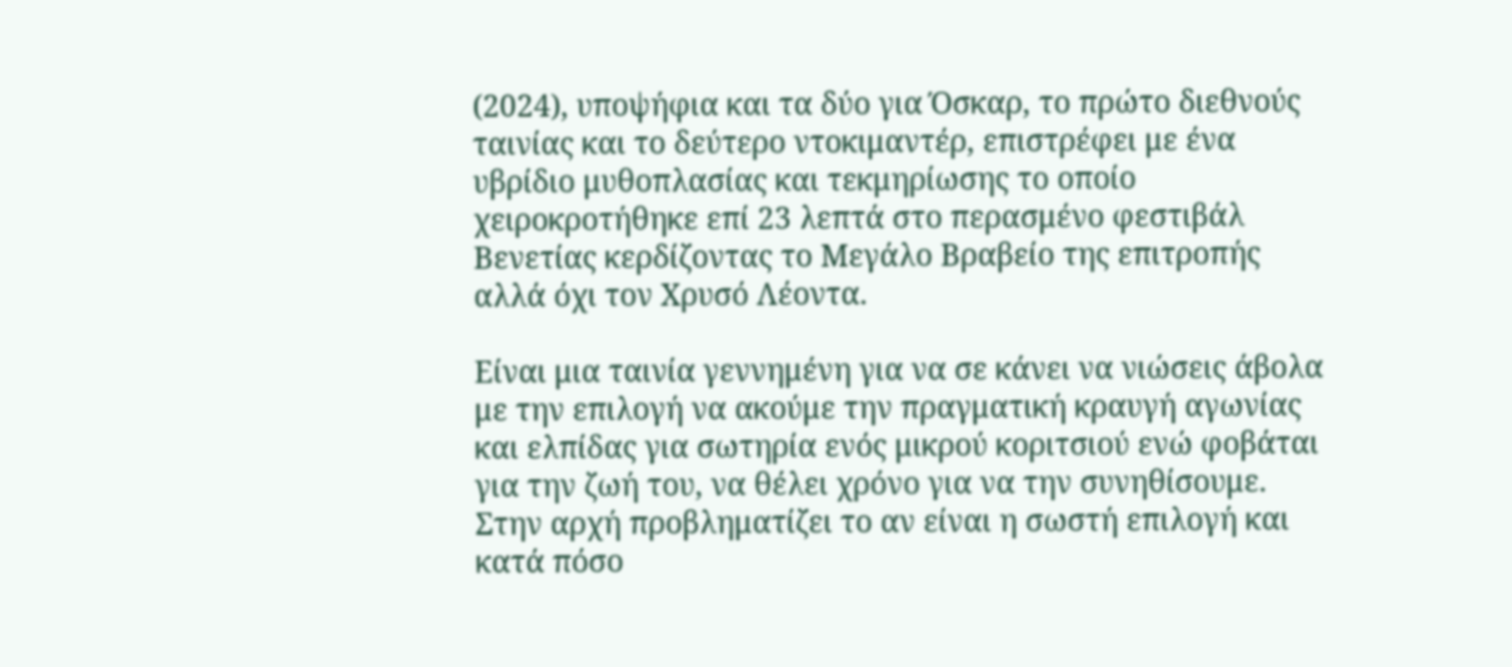(2024), υποψήφια και τα δύο για Όσκαρ, το πρώτο διεθνούς ταινίας και το δεύτερο ντοκιμαντέρ, επιστρέφει με ένα υβρίδιο μυθοπλασίας και τεκμηρίωσης το οποίο χειροκροτήθηκε επί 23 λεπτά στο περασμένο φεστιβάλ Βενετίας κερδίζοντας το Μεγάλο Βραβείο της επιτροπής αλλά όχι τον Χρυσό Λέοντα.

Είναι μια ταινία γεννημένη για να σε κάνει να νιώσεις άβολα με την επιλογή να ακούμε την πραγματική κραυγή αγωνίας και ελπίδας για σωτηρία ενός μικρού κοριτσιού ενώ φοβάται για την ζωή του, να θέλει χρόνο για να την συνηθίσουμε.
Στην αρχή προβληματίζει το αν είναι η σωστή επιλογή και κατά πόσο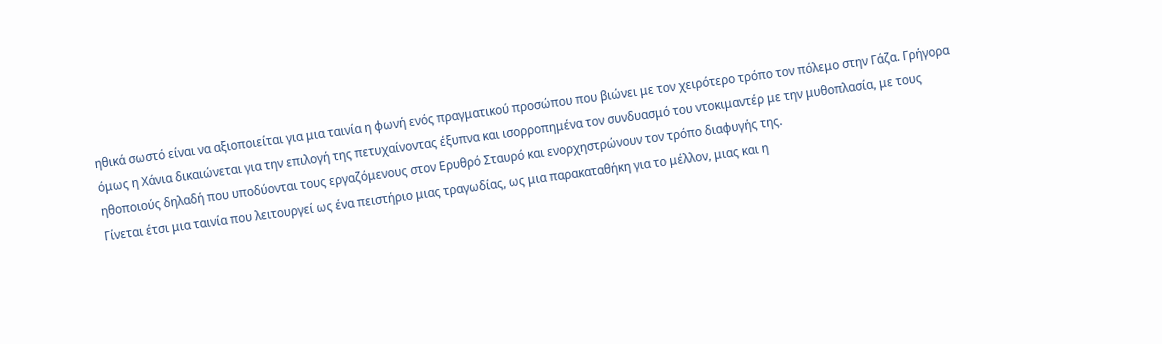ηθικά σωστό είναι να αξιοποιείται για μια ταινία η φωνή ενός πραγματικού προσώπου που βιώνει με τον χειρότερο τρόπο τον πόλεμο στην Γάζα. Γρήγορα όμως η Χάνια δικαιώνεται για την επιλογή της πετυχαίνοντας έξυπνα και ισορροπημένα τον συνδυασμό του ντοκιμαντέρ με την μυθοπλασία, με τους ηθοποιούς δηλαδή που υποδύονται τους εργαζόμενους στον Ερυθρό Σταυρό και ενορχηστρώνουν τον τρόπο διαφυγής της.
Γίνεται έτσι μια ταινία που λειτουργεί ως ένα πειστήριο μιας τραγωδίας, ως μια παρακαταθήκη για το μέλλον, μιας και η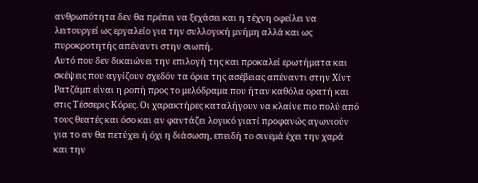ανθρωπότητα δεν θα πρέπει να ξεχάσει και η τέχνη οφείλει να λειτουργεί ως εργαλείο για την συλλογική μνήμη αλλά και ως πυροκροτητής απέναντι στην σιωπή.
Αυτό που δεν δικαιώνει την επιλογή της και προκαλεί ερωτήματα και σκέψεις που αγγίζουν σχεδόν τα όρια της ασέβειας απέναντι στην Χίντ Ρατζάμπ είναι η ροπή προς το μελόδραμα που ήταν καθόλα ορατή και στις Τέσσερις Κόρες. Οι χαρακτήρες καταλήγουν να κλαίνε πιο πολύ από τους θεατές και όσο και αν φαντάζει λογικό γιατί προφανώς αγωνιούν για το αν θα πετύχει ή όχι η διάσωση, επειδή το σινεμά έχει την χαρά και την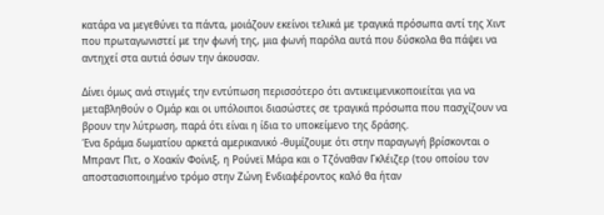κατάρα να μεγεθύνει τα πάντα, μοιάζουν εκείνοι τελικά με τραγικά πρόσωπα αντί της Χιντ που πρωταγωνιστεί με την φωνή της, μια φωνή παρόλα αυτά που δύσκολα θα πάψει να αντηχεί στα αυτιά όσων την άκουσαν.

Δίνει όμως ανά στιγμές την εντύπωση περισσότερο ότι αντικειμενικοποιείται για να μεταβληθούν ο Ομάρ και οι υπόλοιποι διασώστες σε τραγικά πρόσωπα που πασχίζουν να βρουν την λύτρωση, παρά ότι είναι η ίδια το υποκείμενο της δράσης.
Ένα δράμα δωματίου αρκετά αμερικανικό -θυμίζουμε ότι στην παραγωγή βρίσκονται ο Μπραντ Πιτ, ο Χοακίν Φοίνιξ, η Ρούνεϊ Μάρα και ο Τζόναθαν Γκλέιζερ (του οποίου τον αποστασιοποιημένο τρόμο στην Ζώνη Ενδιαφέροντος καλό θα ήταν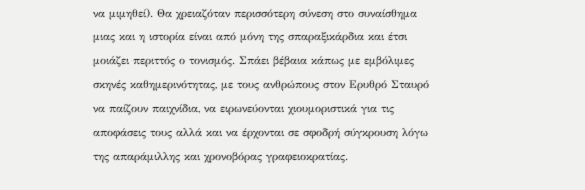να μιμηθεί). Θα χρειαζόταν περισσότερη σύνεση στο συναίσθημα μιας και η ιστορία είναι από μόνη της σπαραξικάρδια και έτσι μοιάζει περιττός ο τονισμός. Σπάει βέβαια κάπως με εμβόλιμες σκηνές καθημερινότητας, με τους ανθρώπους στον Ερυθρό Σταυρό να παίζουν παιχνίδια, να ειρωνεύονται χιουμοριστικά για τις αποφάσεις τους αλλά και να έρχονται σε σφοδρή σύγκρουση λόγω της απαράμιλλης και χρονοβόρας γραφειοκρατίας.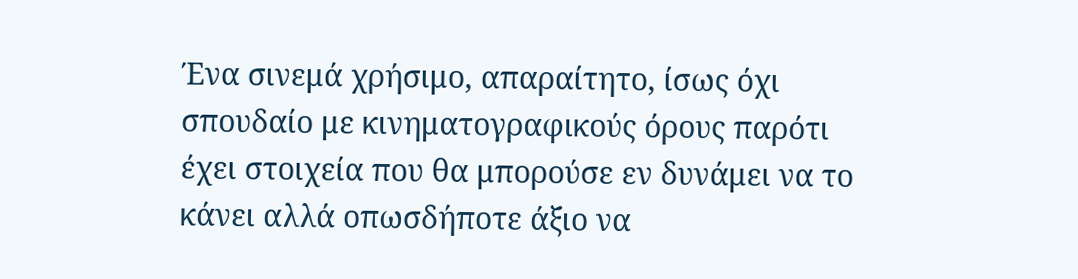Ένα σινεμά χρήσιμο, απαραίτητο, ίσως όχι σπουδαίο με κινηματογραφικούς όρους παρότι έχει στοιχεία που θα μπορούσε εν δυνάμει να το κάνει αλλά οπωσδήποτε άξιο να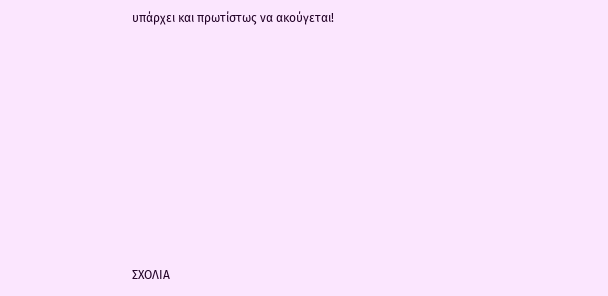υπάρχει και πρωτίστως να ακούγεται!














ΣΧΟΛΙΑ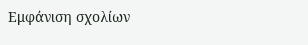Εμφάνιση σχολίων